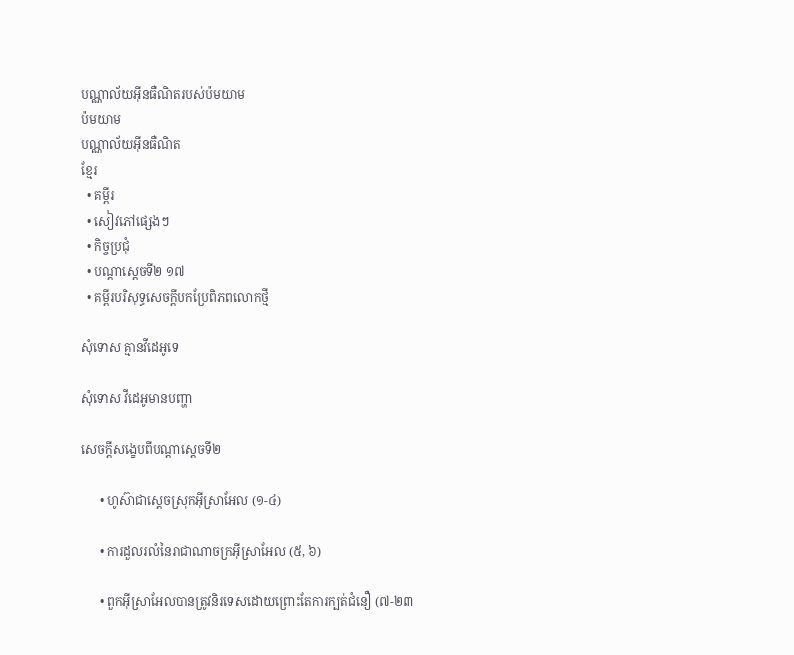បណ្ណាល័យអ៊ីនធឺណិតរបស់ប៉មយាម
ប៉មយាម
បណ្ណាល័យអ៊ីនធឺណិត
ខ្មែរ
  • គម្ពីរ
  • សៀវភៅផ្សេងៗ
  • កិច្ចប្រជុំ
  • បណ្ដាស្ដេចទី២ ១៧
  • គម្ពីរបរិសុទ្ធសេចក្ដីបកប្រែពិភពលោកថ្មី

សុំទោស គ្មានវីដេអូទេ

សុំទោស វីដេអូមានបញ្ហា

សេចក្ដីសង្ខេបពីបណ្ដាស្ដេចទី២

      • ហូស៊ាជាស្ដេចស្រុកអ៊ីស្រាអែល (១-៤)

      • ការដួលរលំនៃរាជាណាចក្រអ៊ីស្រាអែល (៥, ៦)

      • ពួកអ៊ីស្រាអែលបានត្រូវនិរទេសដោយព្រោះតែការក្បត់ជំនឿ (៧-២៣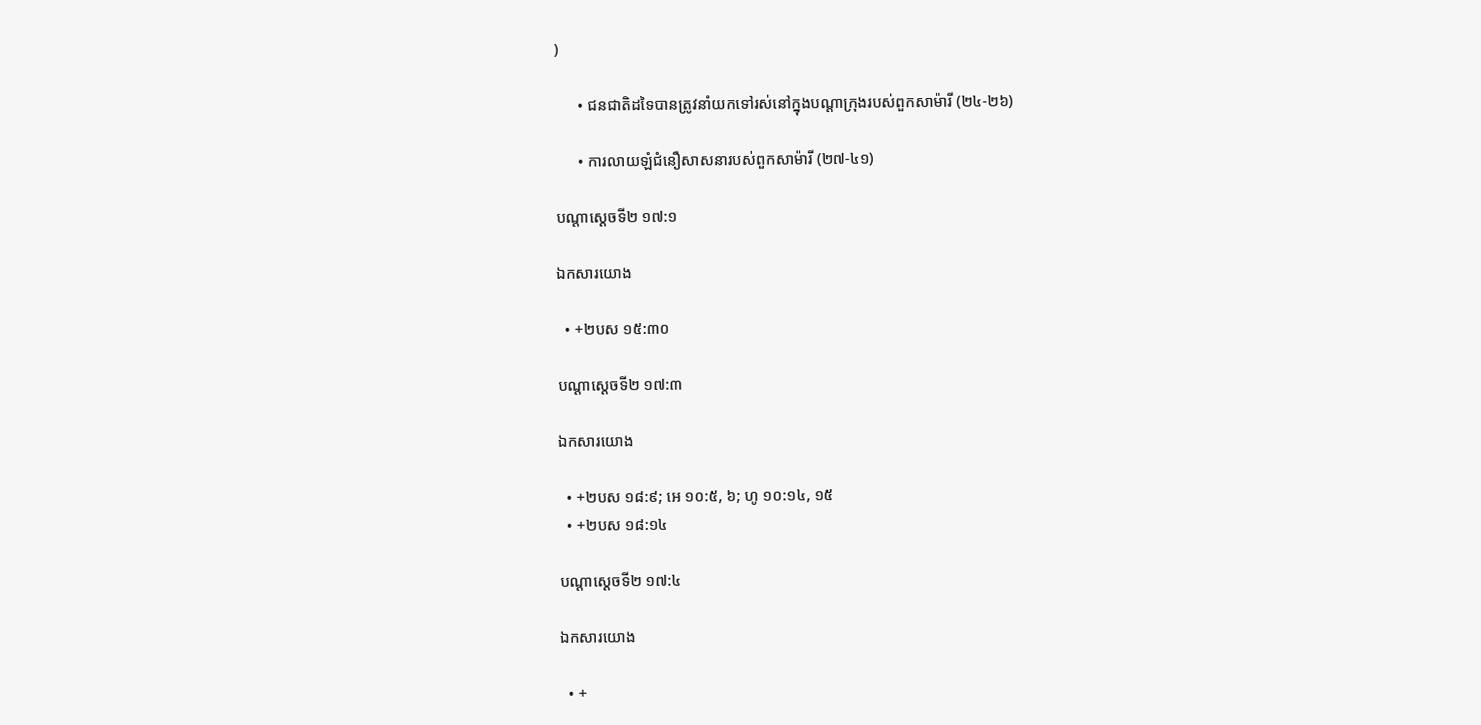)

      • ជនជាតិដទៃបានត្រូវនាំយកទៅរស់នៅក្នុងបណ្ដាក្រុងរបស់ពួកសាម៉ារី (២៤-២៦)

      • ការលាយឡំជំនឿសាសនារបស់ពួកសាម៉ារី (២៧-៤១)

បណ្ដាស្ដេចទី២ ១៧:១

ឯកសារយោង

  • +២បស ១៥:៣០

បណ្ដាស្ដេចទី២ ១៧:៣

ឯកសារយោង

  • +២បស ១៨:៩; អេ ១០:៥, ៦; ហូ ១០:១៤, ១៥
  • +២បស ១៨:១៤

បណ្ដាស្ដេចទី២ ១៧:៤

ឯកសារយោង

  • +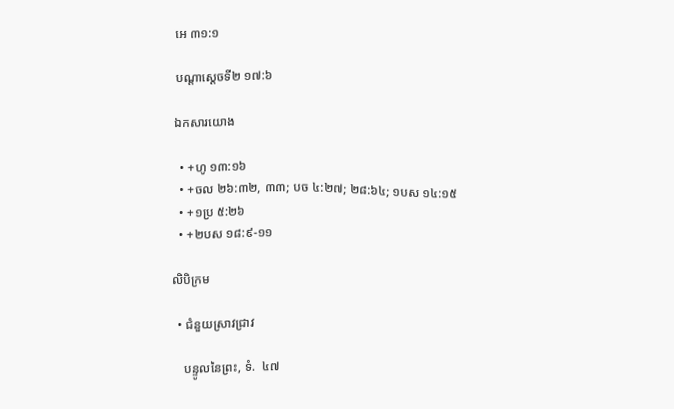អេ ៣១:១

បណ្ដាស្ដេចទី២ ១៧:៦

ឯកសារយោង

  • +ហូ ១៣:១៦
  • +ចល ២៦:៣២, ៣៣; បច ៤:២៧; ២៨:៦៤; ១បស ១៤:១៥
  • +១ប្រ ៥:២៦
  • +២បស ១៨:៩-១១

លិបិក្រម

  • ជំនួយស្រាវជ្រាវ

    បន្ទូលនៃព្រះ, ទំ.  ៤៧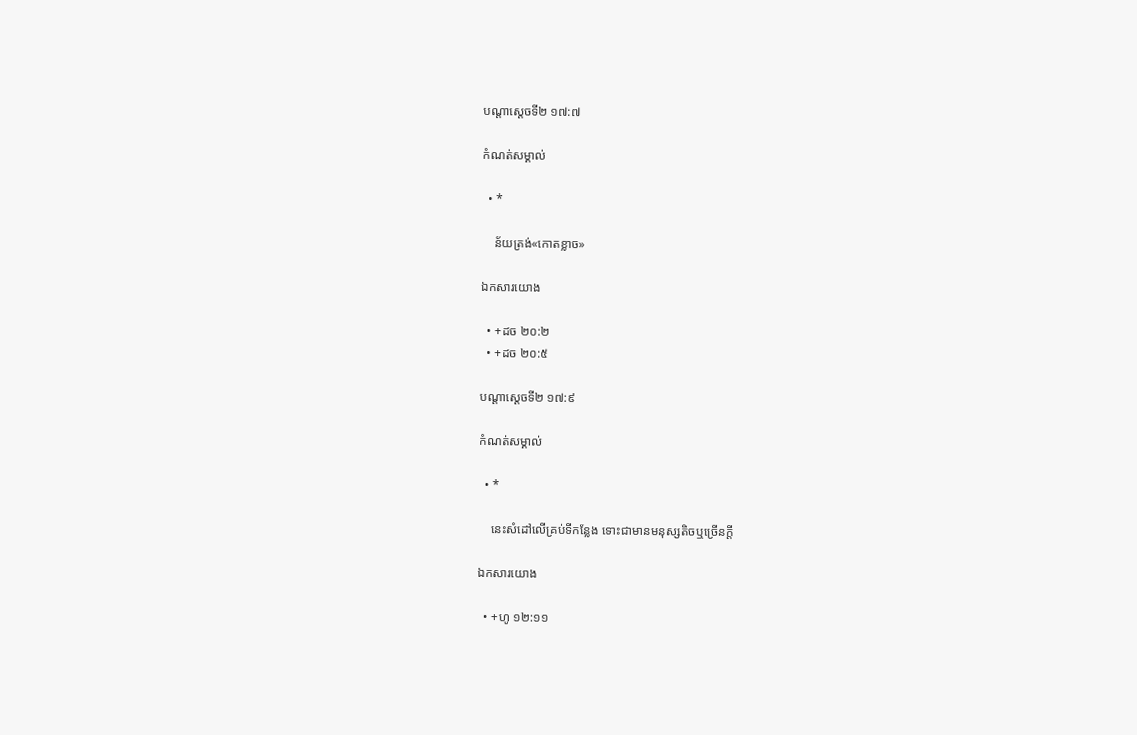បណ្ដាស្ដេចទី២ ១៧:៧

កំណត់សម្គាល់

  • *

    ន័យត្រង់«កោតខ្លាច»

ឯកសារយោង

  • +ដច ២០:២
  • +ដច ២០:៥

បណ្ដាស្ដេចទី២ ១៧:៩

កំណត់សម្គាល់

  • *

    នេះសំដៅលើគ្រប់ទីកន្លែង ទោះជាមានមនុស្សតិចឬច្រើនក្ដី

ឯកសារយោង

  • +ហូ ១២:១១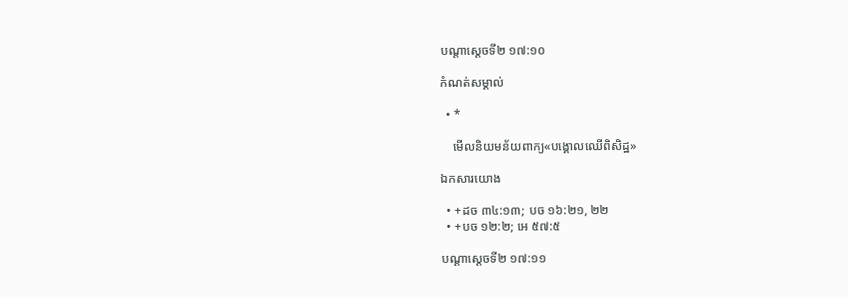បណ្ដាស្ដេចទី២ ១៧:១០

កំណត់សម្គាល់

  • *

    មើលនិយមន័យពាក្យ«បង្គោលឈើពិសិដ្ឋ»

ឯកសារយោង

  • +ដច ៣៤:១៣; បច ១៦:២១, ២២
  • +បច ១២:២; អេ ៥៧:៥

បណ្ដាស្ដេចទី២ ១៧:១១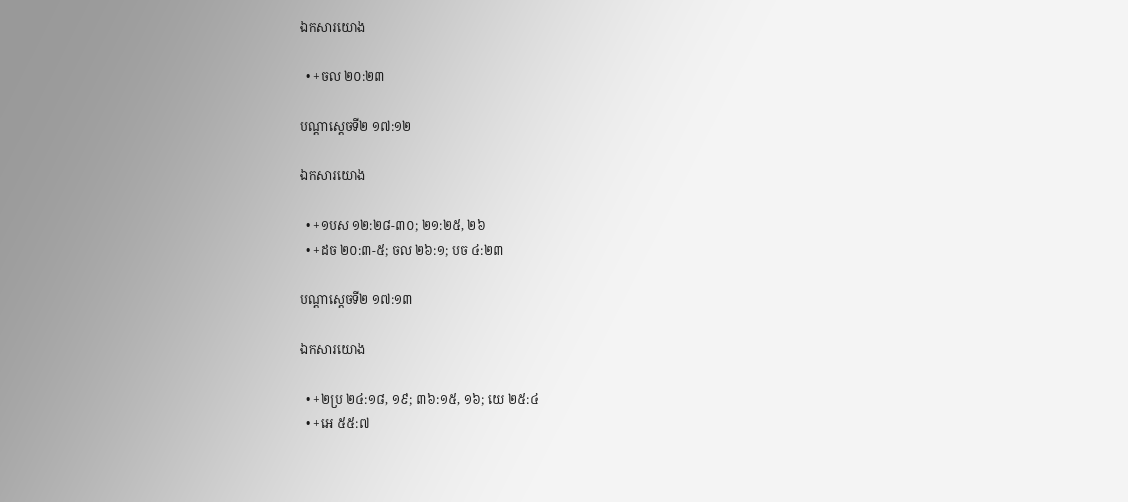ឯកសារយោង

  • +ចល ២០:២៣

បណ្ដាស្ដេចទី២ ១៧:១២

ឯកសារយោង

  • +១បស ១២:២៨-៣០; ២១:២៥, ២៦
  • +ដច ២០:៣-៥; ចល ២៦:១; បច ៤:២៣

បណ្ដាស្ដេចទី២ ១៧:១៣

ឯកសារយោង

  • +២ប្រ ២៤:១៨, ១៩; ៣៦:១៥, ១៦; យេ ២៥:៤
  • +អេ ៥៥:៧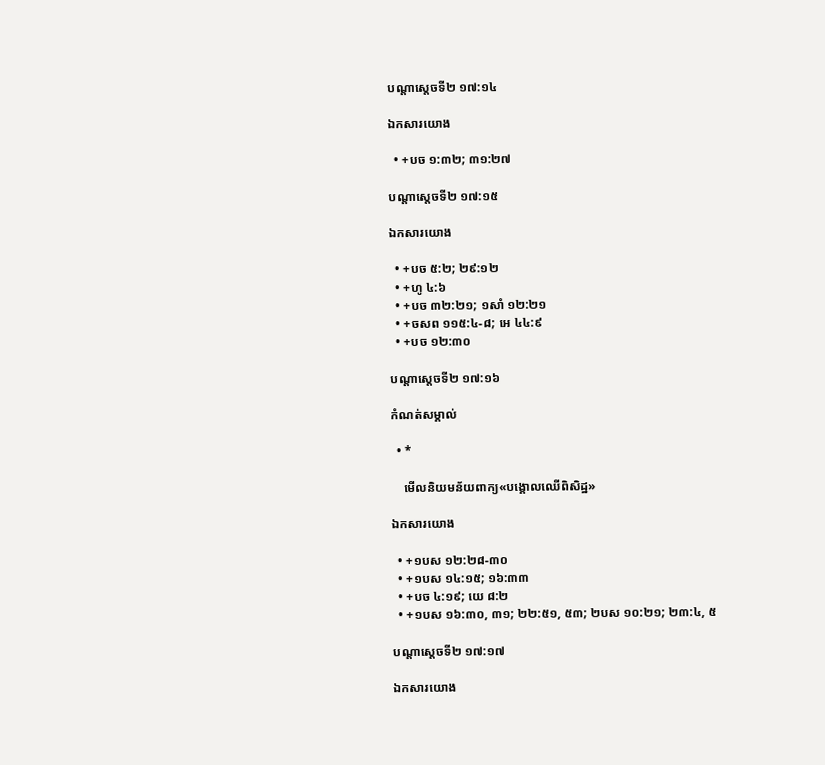បណ្ដាស្ដេចទី២ ១៧:១៤

ឯកសារយោង

  • +បច ១:៣២; ៣១:២៧

បណ្ដាស្ដេចទី២ ១៧:១៥

ឯកសារយោង

  • +បច ៥:២; ២៩:១២
  • +ហូ ៤:៦
  • +បច ៣២:២១; ១សាំ ១២:២១
  • +ចសព ១១៥:៤-៨; អេ ៤៤:៩
  • +បច ១២:៣០

បណ្ដាស្ដេចទី២ ១៧:១៦

កំណត់សម្គាល់

  • *

    មើលនិយមន័យពាក្យ«បង្គោលឈើពិសិដ្ឋ»

ឯកសារយោង

  • +១បស ១២:២៨-៣០
  • +១បស ១៤:១៥; ១៦:៣៣
  • +បច ៤:១៩; យេ ៨:២
  • +១បស ១៦:៣០, ៣១; ២២:៥១, ៥៣; ២បស ១០:២១; ២៣:៤, ៥

បណ្ដាស្ដេចទី២ ១៧:១៧

ឯកសារយោង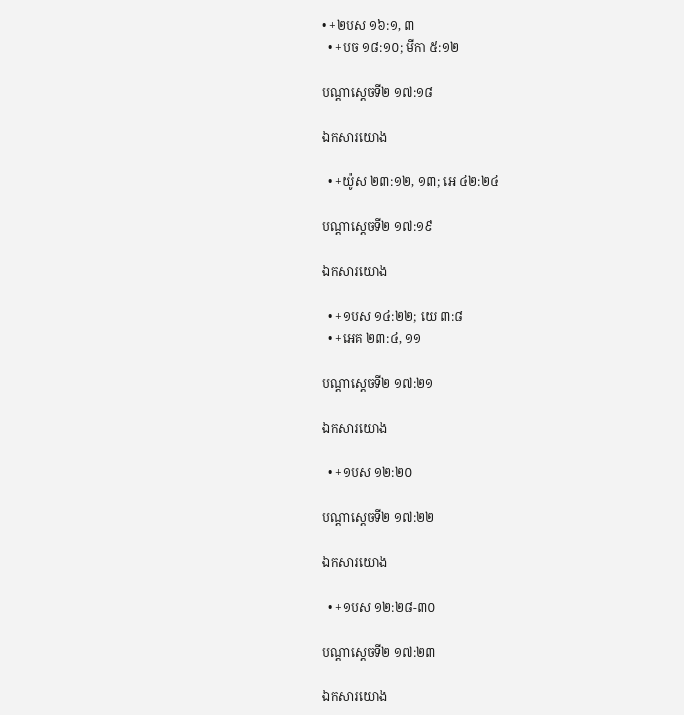• +២បស ១៦:១, ៣
  • +បច ១៨:១០; មីកា ៥:១២

បណ្ដាស្ដេចទី២ ១៧:១៨

ឯកសារយោង

  • +យ៉ូស ២៣:១២, ១៣; អេ ៤២:២៤

បណ្ដាស្ដេចទី២ ១៧:១៩

ឯកសារយោង

  • +១បស ១៤:២២; យេ ៣:៨
  • +អេគ ២៣:៤, ១១

បណ្ដាស្ដេចទី២ ១៧:២១

ឯកសារយោង

  • +១បស ១២:២០

បណ្ដាស្ដេចទី២ ១៧:២២

ឯកសារយោង

  • +១បស ១២:២៨-៣០

បណ្ដាស្ដេចទី២ ១៧:២៣

ឯកសារយោង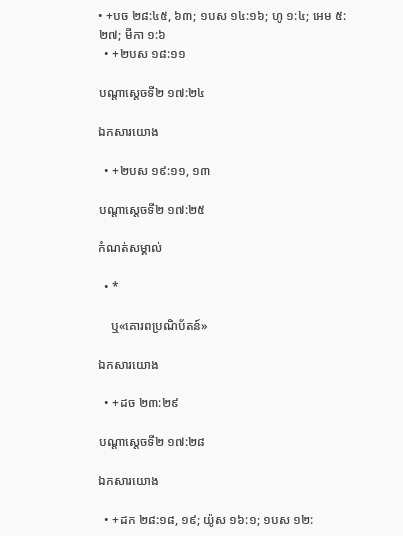• +បច ២៨:៤៥, ៦៣; ១បស ១៤:១៦; ហូ ១:៤; អេម ៥:២៧; មីកា ១:៦
  • +២បស ១៨:១១

បណ្ដាស្ដេចទី២ ១៧:២៤

ឯកសារយោង

  • +២បស ១៩:១១, ១៣

បណ្ដាស្ដេចទី២ ១៧:២៥

កំណត់សម្គាល់

  • *

    ឬ«គោរពប្រណិប័តន៍»

ឯកសារយោង

  • +ដច ២៣:២៩

បណ្ដាស្ដេចទី២ ១៧:២៨

ឯកសារយោង

  • +ដក ២៨:១៨, ១៩; យ៉ូស ១៦:១; ១បស ១២: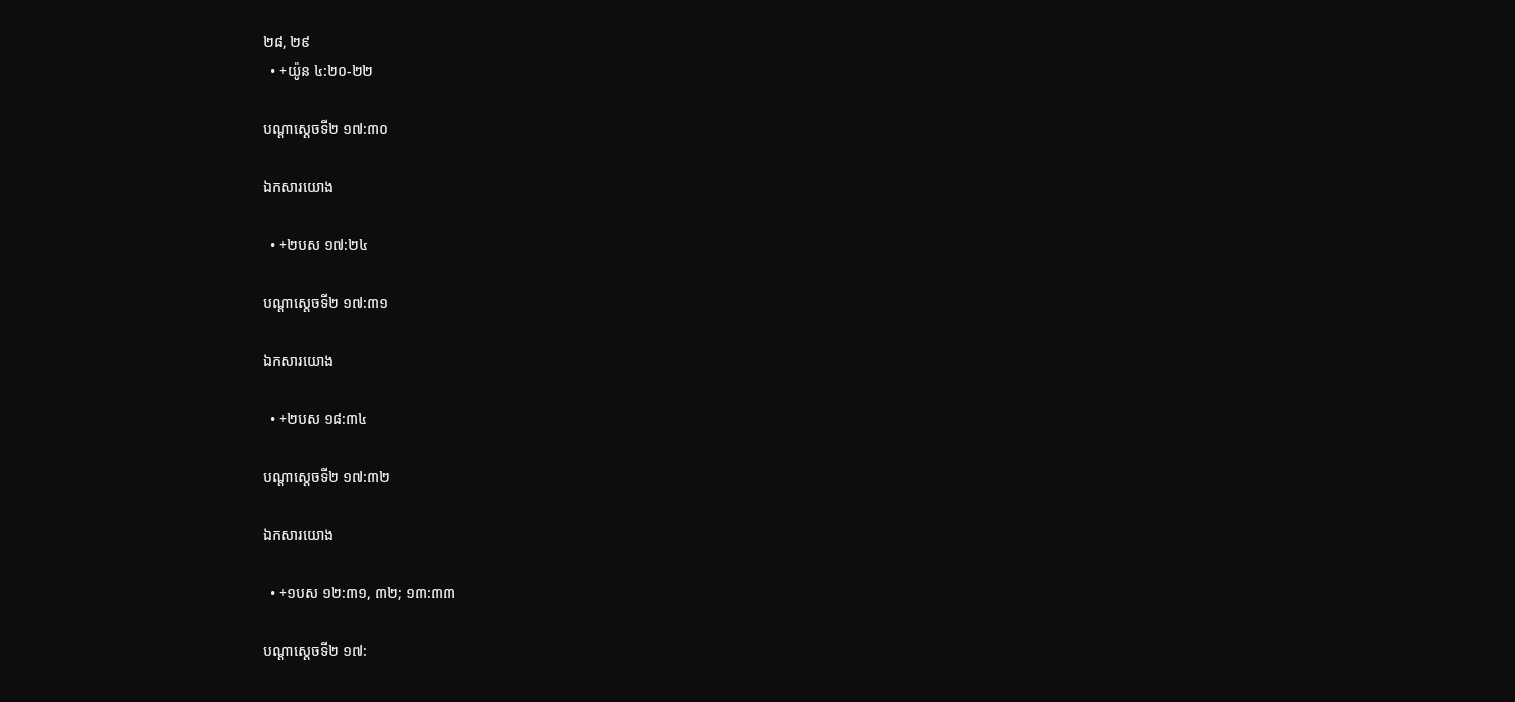២៨, ២៩
  • +យ៉ូន ៤:២០-២២

បណ្ដាស្ដេចទី២ ១៧:៣០

ឯកសារយោង

  • +២បស ១៧:២៤

បណ្ដាស្ដេចទី២ ១៧:៣១

ឯកសារយោង

  • +២បស ១៨:៣៤

បណ្ដាស្ដេចទី២ ១៧:៣២

ឯកសារយោង

  • +១បស ១២:៣១, ៣២; ១៣:៣៣

បណ្ដាស្ដេចទី២ ១៧: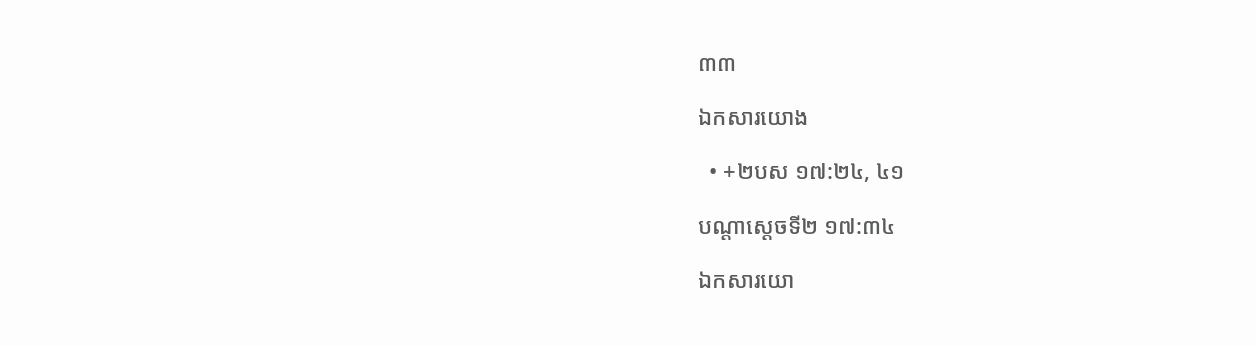៣៣

ឯកសារយោង

  • +២បស ១៧:២៤, ៤១

បណ្ដាស្ដេចទី២ ១៧:៣៤

ឯកសារយោ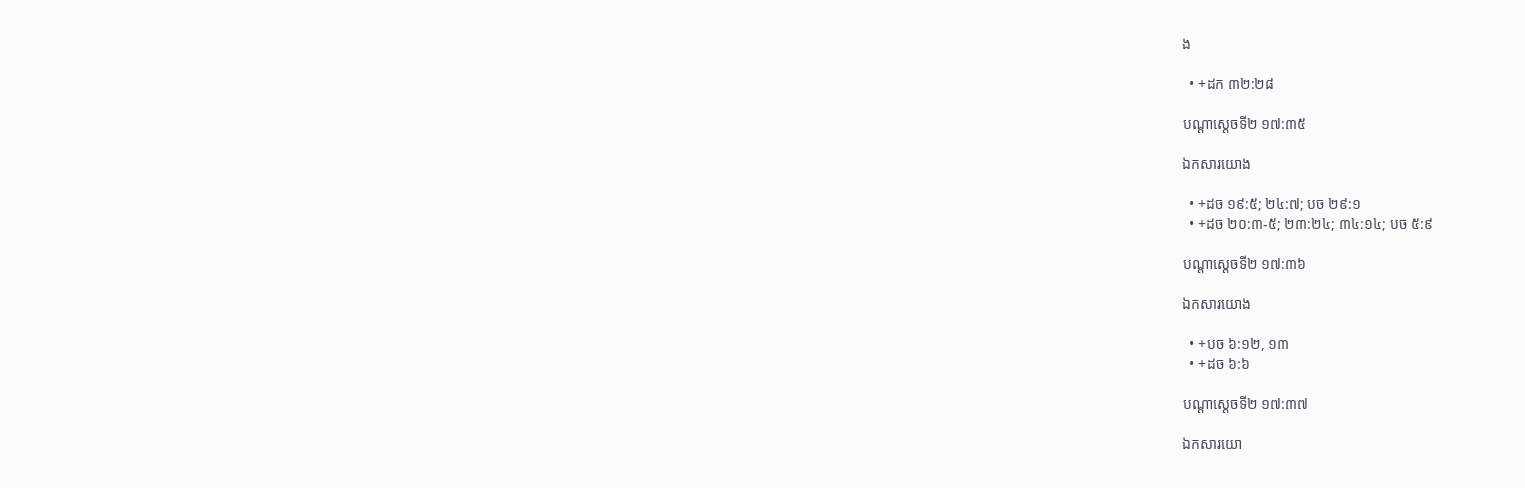ង

  • +ដក ៣២:២៨

បណ្ដាស្ដេចទី២ ១៧:៣៥

ឯកសារយោង

  • +ដច ១៩:៥; ២៤:៧; បច ២៩:១
  • +ដច ២០:៣-៥; ២៣:២៤; ៣៤:១៤; បច ៥:៩

បណ្ដាស្ដេចទី២ ១៧:៣៦

ឯកសារយោង

  • +បច ៦:១២, ១៣
  • +ដច ៦:៦

បណ្ដាស្ដេចទី២ ១៧:៣៧

ឯកសារយោ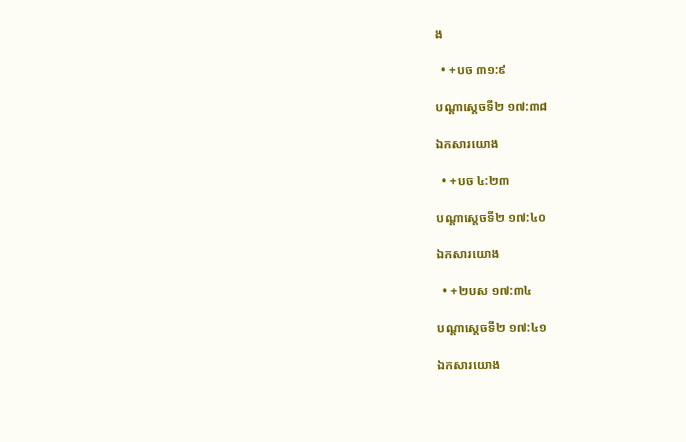ង

  • +បច ៣១:៩

បណ្ដាស្ដេចទី២ ១៧:៣៨

ឯកសារយោង

  • +បច ៤:២៣

បណ្ដាស្ដេចទី២ ១៧:៤០

ឯកសារយោង

  • +២បស ១៧:៣៤

បណ្ដាស្ដេចទី២ ១៧:៤១

ឯកសារយោង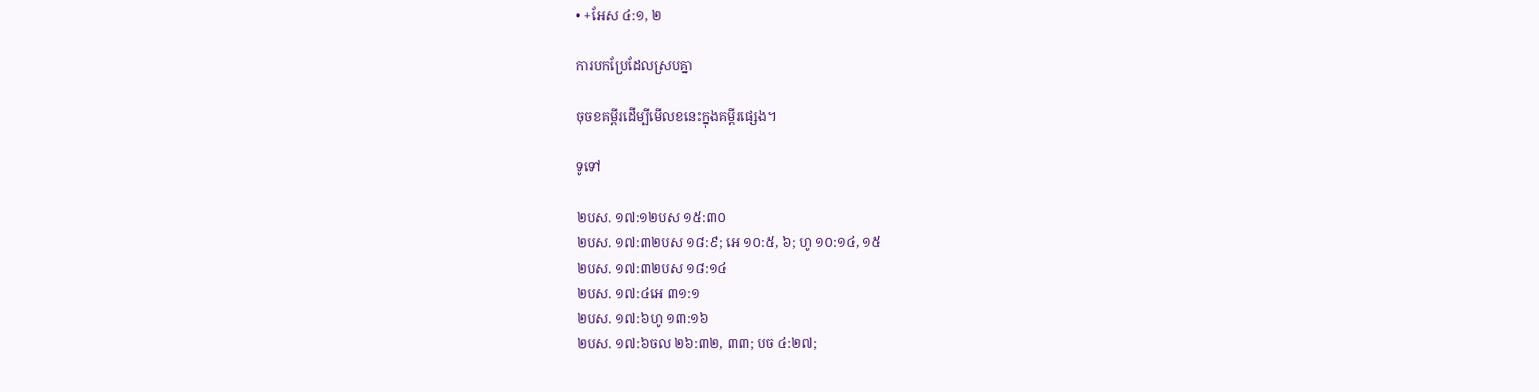• +អែស ៤:១, ២

ការបកប្រែដែលស្របគ្នា

ចុចខគម្ពីរដើម្បីមើលខនេះក្នុងគម្ពីរផ្សេង។

ទូទៅ

២បស. ១៧:១២បស ១៥:៣០
២បស. ១៧:៣២បស ១៨:៩; អេ ១០:៥, ៦; ហូ ១០:១៤, ១៥
២បស. ១៧:៣២បស ១៨:១៤
២បស. ១៧:៤អេ ៣១:១
២បស. ១៧:៦ហូ ១៣:១៦
២បស. ១៧:៦ចល ២៦:៣២, ៣៣; បច ៤:២៧;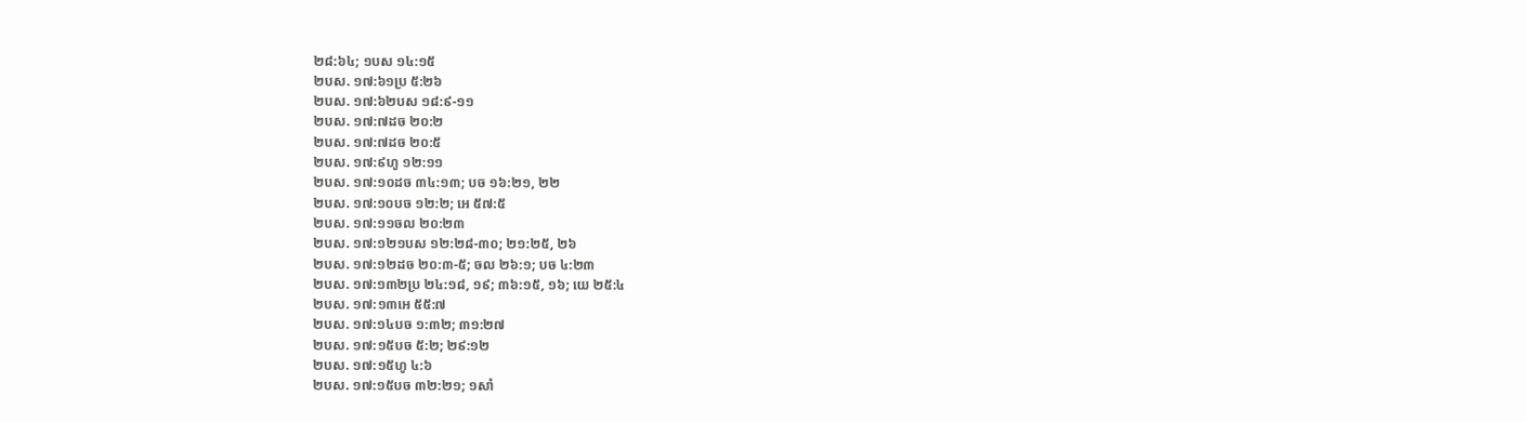២៨:៦៤; ១បស ១៤:១៥
២បស. ១៧:៦១ប្រ ៥:២៦
២បស. ១៧:៦២បស ១៨:៩-១១
២បស. ១៧:៧ដច ២០:២
២បស. ១៧:៧ដច ២០:៥
២បស. ១៧:៩ហូ ១២:១១
២បស. ១៧:១០ដច ៣៤:១៣; បច ១៦:២១, ២២
២បស. ១៧:១០បច ១២:២; អេ ៥៧:៥
២បស. ១៧:១១ចល ២០:២៣
២បស. ១៧:១២១បស ១២:២៨-៣០; ២១:២៥, ២៦
២បស. ១៧:១២ដច ២០:៣-៥; ចល ២៦:១; បច ៤:២៣
២បស. ១៧:១៣២ប្រ ២៤:១៨, ១៩; ៣៦:១៥, ១៦; យេ ២៥:៤
២បស. ១៧:១៣អេ ៥៥:៧
២បស. ១៧:១៤បច ១:៣២; ៣១:២៧
២បស. ១៧:១៥បច ៥:២; ២៩:១២
២បស. ១៧:១៥ហូ ៤:៦
២បស. ១៧:១៥បច ៣២:២១; ១សាំ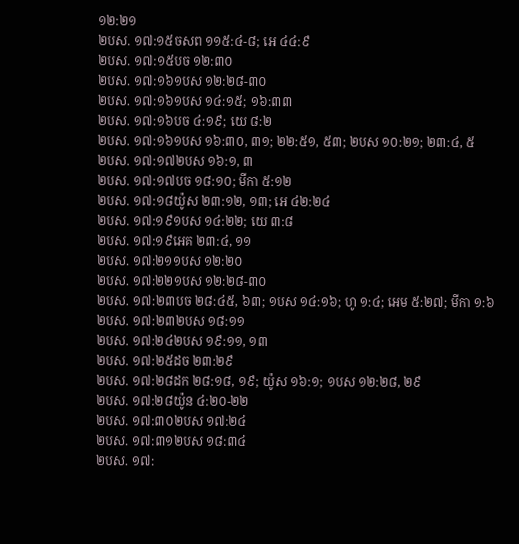១២:២១
២បស. ១៧:១៥ចសព ១១៥:៤-៨; អេ ៤៤:៩
២បស. ១៧:១៥បច ១២:៣០
២បស. ១៧:១៦១បស ១២:២៨-៣០
២បស. ១៧:១៦១បស ១៤:១៥; ១៦:៣៣
២បស. ១៧:១៦បច ៤:១៩; យេ ៨:២
២បស. ១៧:១៦១បស ១៦:៣០, ៣១; ២២:៥១, ៥៣; ២បស ១០:២១; ២៣:៤, ៥
២បស. ១៧:១៧២បស ១៦:១, ៣
២បស. ១៧:១៧បច ១៨:១០; មីកា ៥:១២
២បស. ១៧:១៨យ៉ូស ២៣:១២, ១៣; អេ ៤២:២៤
២បស. ១៧:១៩១បស ១៤:២២; យេ ៣:៨
២បស. ១៧:១៩អេគ ២៣:៤, ១១
២បស. ១៧:២១១បស ១២:២០
២បស. ១៧:២២១បស ១២:២៨-៣០
២បស. ១៧:២៣បច ២៨:៤៥, ៦៣; ១បស ១៤:១៦; ហូ ១:៤; អេម ៥:២៧; មីកា ១:៦
២បស. ១៧:២៣២បស ១៨:១១
២បស. ១៧:២៤២បស ១៩:១១, ១៣
២បស. ១៧:២៥ដច ២៣:២៩
២បស. ១៧:២៨ដក ២៨:១៨, ១៩; យ៉ូស ១៦:១; ១បស ១២:២៨, ២៩
២បស. ១៧:២៨យ៉ូន ៤:២០-២២
២បស. ១៧:៣០២បស ១៧:២៤
២បស. ១៧:៣១២បស ១៨:៣៤
២បស. ១៧: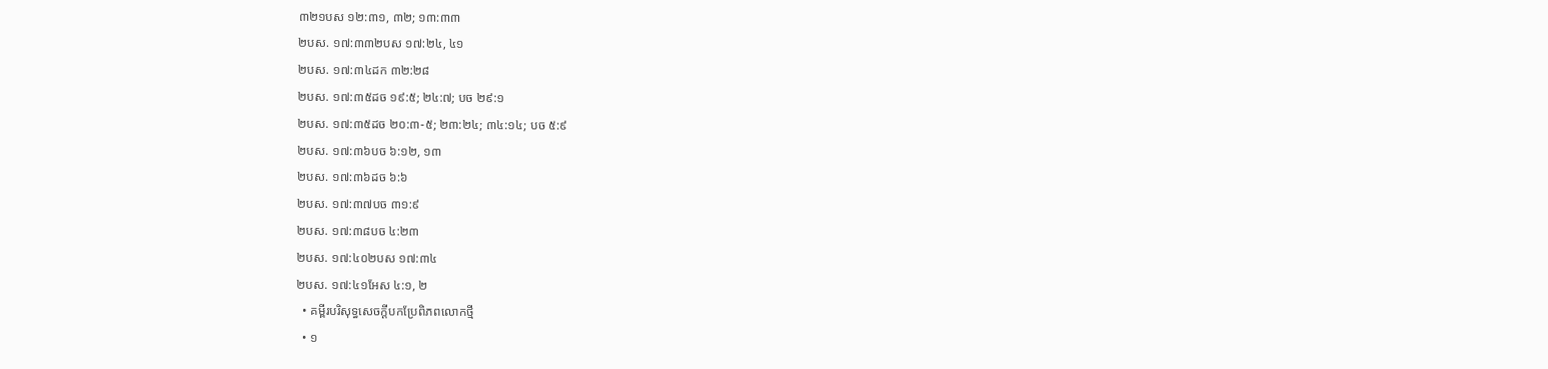៣២១បស ១២:៣១, ៣២; ១៣:៣៣
២បស. ១៧:៣៣២បស ១៧:២៤, ៤១
២បស. ១៧:៣៤ដក ៣២:២៨
២បស. ១៧:៣៥ដច ១៩:៥; ២៤:៧; បច ២៩:១
២បស. ១៧:៣៥ដច ២០:៣-៥; ២៣:២៤; ៣៤:១៤; បច ៥:៩
២បស. ១៧:៣៦បច ៦:១២, ១៣
២បស. ១៧:៣៦ដច ៦:៦
២បស. ១៧:៣៧បច ៣១:៩
២បស. ១៧:៣៨បច ៤:២៣
២បស. ១៧:៤០២បស ១៧:៣៤
២បស. ១៧:៤១អែស ៤:១, ២
  • គម្ពីរបរិសុទ្ធសេចក្ដីបកប្រែពិភពលោកថ្មី
  • ១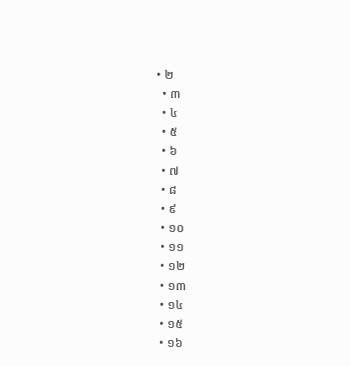• ២
  • ៣
  • ៤
  • ៥
  • ៦
  • ៧
  • ៨
  • ៩
  • ១០
  • ១១
  • ១២
  • ១៣
  • ១៤
  • ១៥
  • ១៦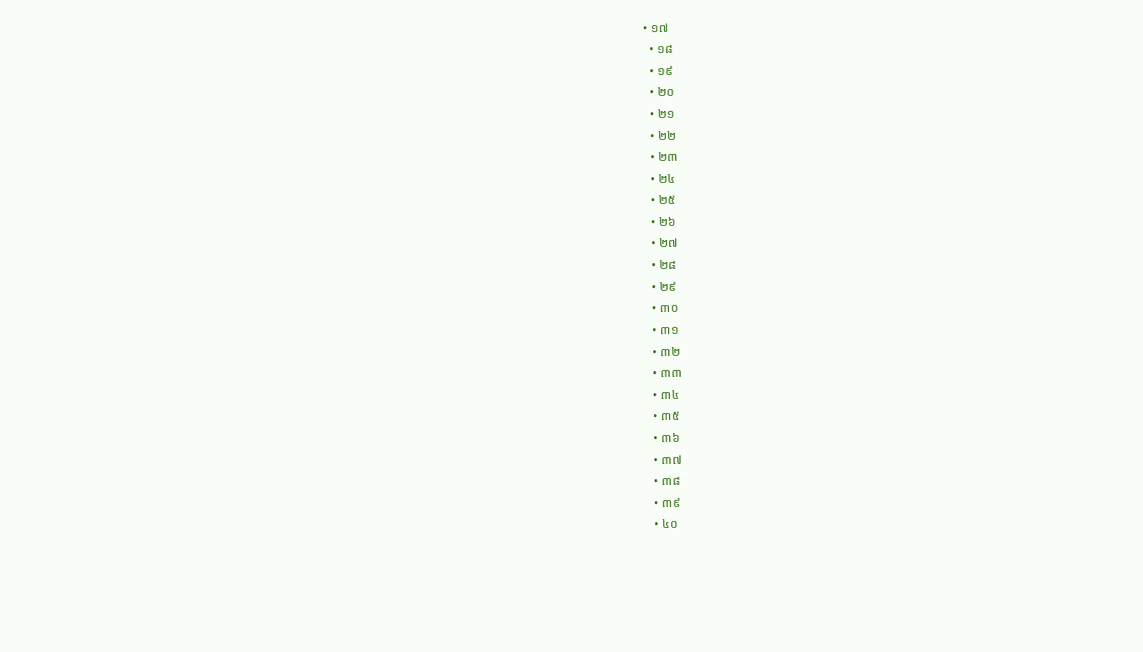• ១៧
  • ១៨
  • ១៩
  • ២០
  • ២១
  • ២២
  • ២៣
  • ២៤
  • ២៥
  • ២៦
  • ២៧
  • ២៨
  • ២៩
  • ៣០
  • ៣១
  • ៣២
  • ៣៣
  • ៣៤
  • ៣៥
  • ៣៦
  • ៣៧
  • ៣៨
  • ៣៩
  • ៤០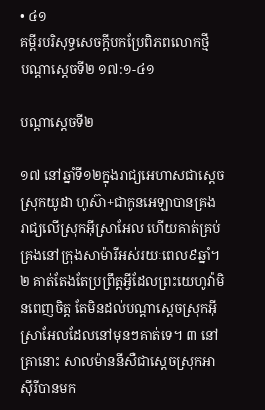• ៤១
គម្ពីរបរិសុទ្ធសេចក្ដីបកប្រែពិភពលោកថ្មី
បណ្ដាស្ដេចទី២ ១៧:១-៤១

បណ្ដាស្ដេចទី២

១៧ នៅឆ្នាំទី១២ក្នុងរាជ្យអេហាសជាស្ដេចស្រុកយូដា ហូស៊ា+ជាកូនអេឡាបានគ្រងរាជ្យលើស្រុកអ៊ីស្រាអែល ហើយគាត់គ្រប់គ្រងនៅក្រុងសាម៉ារីអស់រយៈពេល៩ឆ្នាំ។ ២ គាត់តែងតែប្រព្រឹត្តអ្វីដែលព្រះយេហូវ៉ាមិនពេញចិត្ត តែមិនដល់បណ្ដាស្ដេចស្រុកអ៊ីស្រាអែលដែលនៅមុនៗគាត់ទេ។ ៣ នៅគ្រានោះ សាលម៉ាននីសឺជាស្ដេចស្រុកអាស៊ីរីបានមក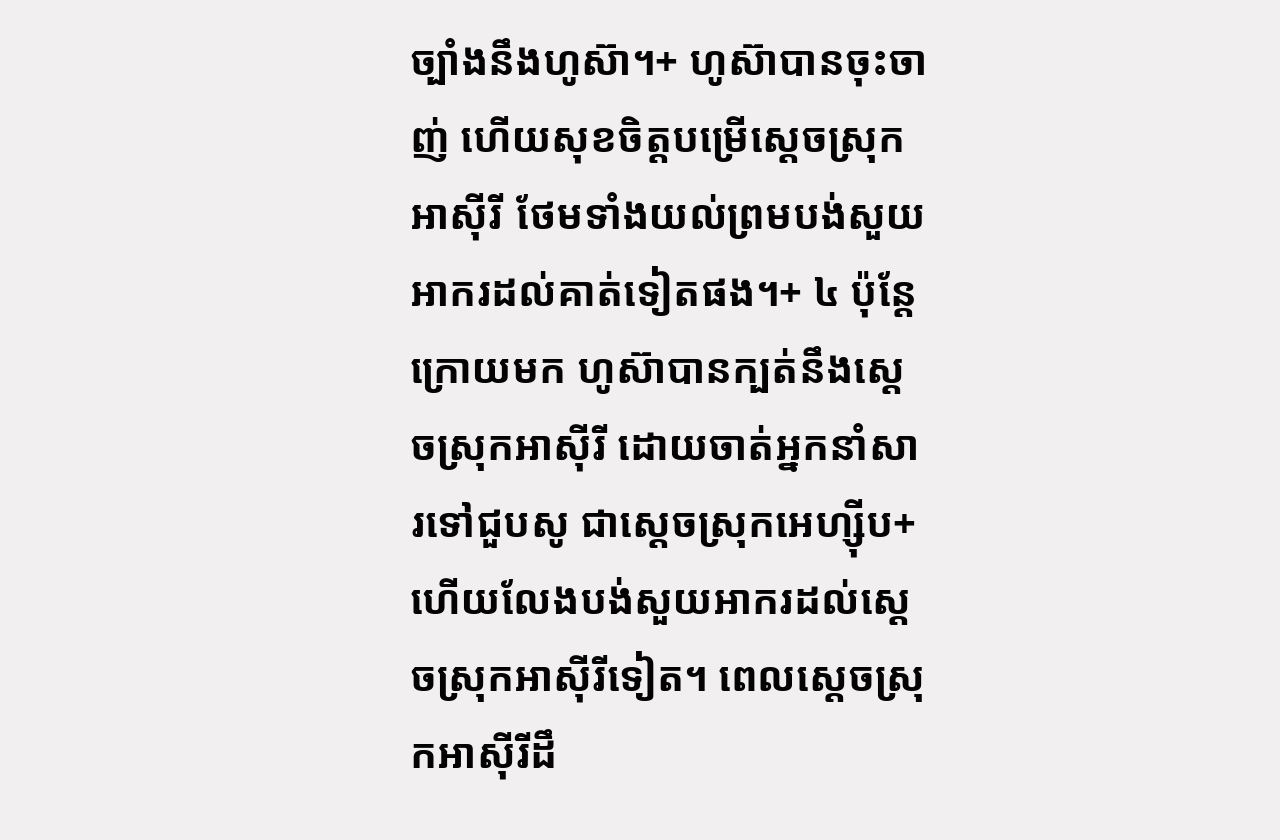ច្បាំងនឹងហូស៊ា។+ ហូស៊ាបានចុះចាញ់ ហើយសុខចិត្តបម្រើស្ដេចស្រុកអាស៊ីរី ថែមទាំងយល់ព្រមបង់សួយអាករដល់គាត់ទៀតផង។+ ៤ ប៉ុន្តែក្រោយមក ហូស៊ាបានក្បត់នឹងស្ដេចស្រុកអាស៊ីរី ដោយចាត់អ្នកនាំសារទៅជួបសូ ជាស្ដេចស្រុកអេហ្ស៊ីប+ ហើយលែងបង់សួយអាករដល់ស្ដេចស្រុកអាស៊ីរីទៀត។ ពេលស្ដេចស្រុកអាស៊ីរីដឹ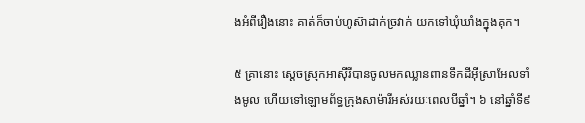ងអំពីរឿងនោះ គាត់ក៏ចាប់ហូស៊ាដាក់ច្រវាក់ យកទៅឃុំឃាំងក្នុងគុក។

៥ គ្រានោះ ស្ដេចស្រុកអាស៊ីរីបានចូលមកឈ្លានពានទឹកដីអ៊ីស្រាអែលទាំងមូល ហើយទៅឡោមព័ទ្ធក្រុងសាម៉ារីអស់រយៈពេលបីឆ្នាំ។ ៦ នៅឆ្នាំទី៩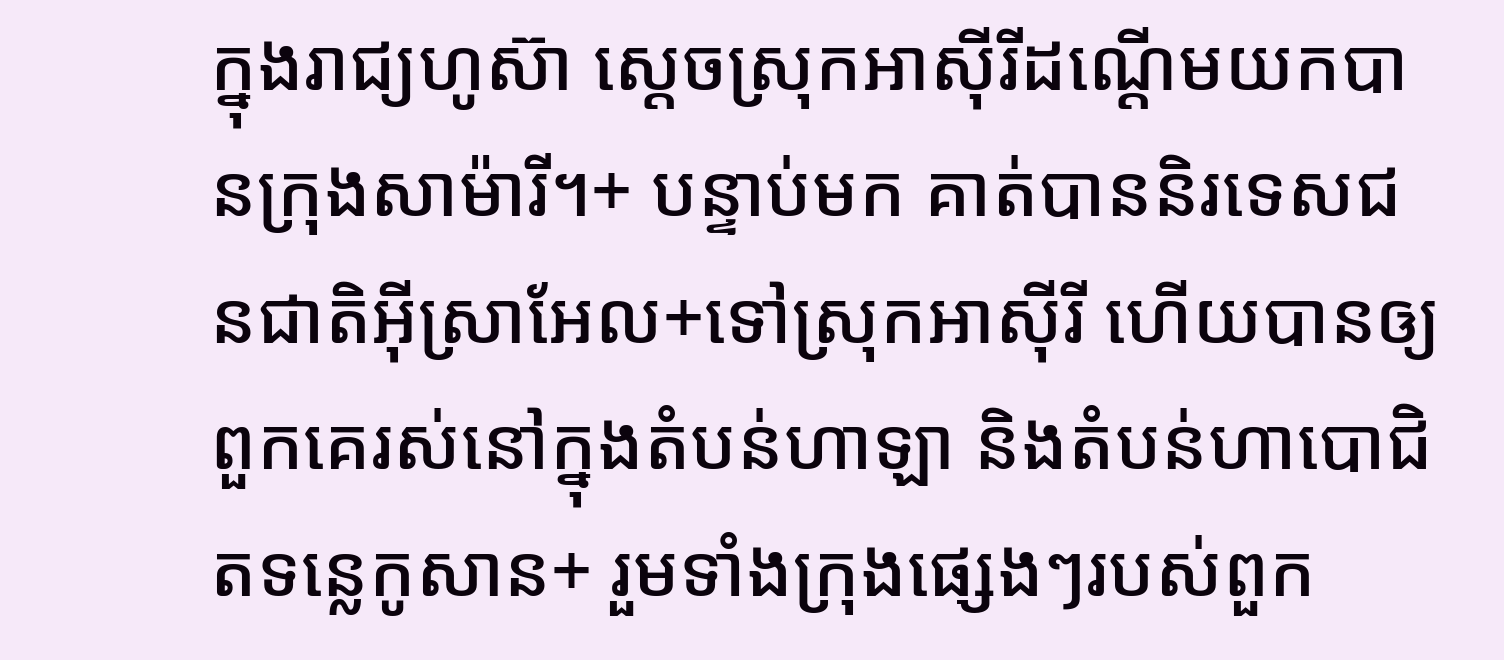ក្នុងរាជ្យហូស៊ា ស្ដេចស្រុកអាស៊ីរីដណ្ដើមយកបានក្រុងសាម៉ារី។+ បន្ទាប់មក គាត់បាននិរទេសជនជាតិអ៊ីស្រាអែល+ទៅស្រុកអាស៊ីរី ហើយបានឲ្យពួកគេរស់នៅក្នុងតំបន់ហាឡា និងតំបន់ហាបោជិតទន្លេកូសាន+ រួមទាំងក្រុងផ្សេងៗរបស់ពួក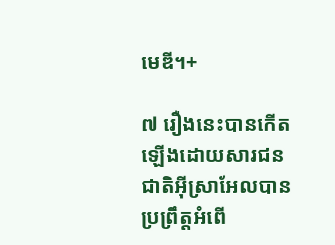មេឌី។+

៧ រឿងនេះបានកើតឡើងដោយសារជនជាតិអ៊ីស្រាអែលបានប្រព្រឹត្តអំពើ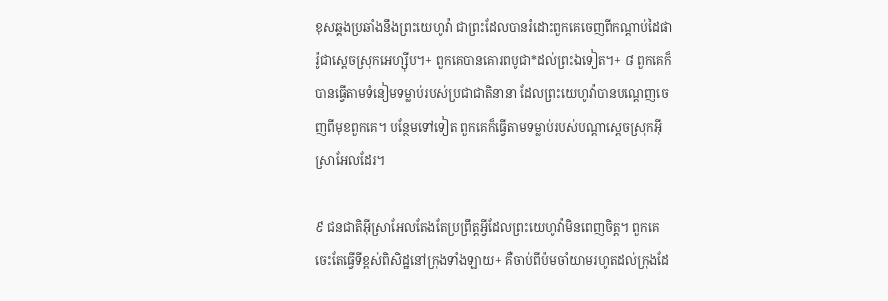ខុសឆ្គងប្រឆាំងនឹងព្រះយេហូវ៉ា ជាព្រះដែលបានរំដោះពួកគេចេញពីកណ្ដាប់ដៃផារ៉ូជាស្ដេចស្រុកអេហ្ស៊ីប។+ ពួកគេបានគោរពបូជា*ដល់ព្រះឯទៀត។+ ៨ ពួកគេក៏បានធ្វើតាមទំនៀមទម្លាប់របស់ប្រជាជាតិនានា ដែលព្រះយេហូវ៉ាបានបណ្ដេញចេញពីមុខពួកគេ។ បន្ថែមទៅទៀត ពួកគេក៏ធ្វើតាមទម្លាប់របស់បណ្ដាស្ដេចស្រុកអ៊ីស្រាអែលដែរ។

៩ ជនជាតិអ៊ីស្រាអែលតែងតែប្រព្រឹត្តអ្វីដែលព្រះយេហូវ៉ាមិនពេញចិត្ត។ ពួកគេចេះតែធ្វើទីខ្ពស់ពិសិដ្ឋនៅក្រុងទាំងឡាយ+ គឺចាប់ពីប៉មចាំយាមរហូតដល់ក្រុងដែ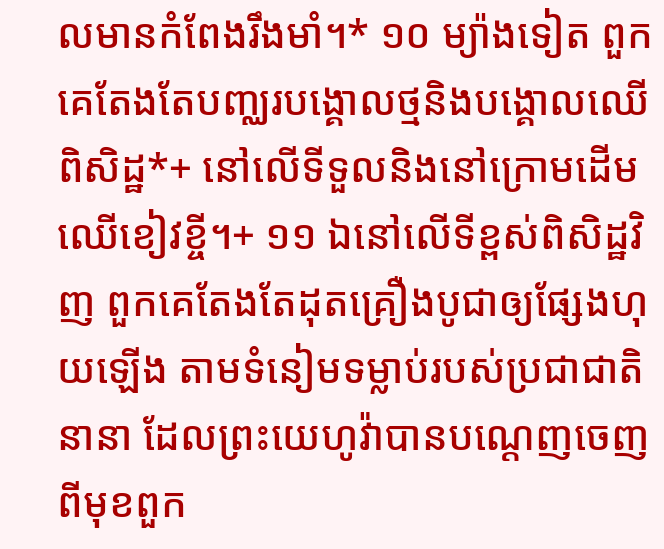លមានកំពែងរឹងមាំ។* ១០ ម្យ៉ាងទៀត ពួកគេតែងតែបញ្ឈរបង្គោលថ្មនិងបង្គោលឈើពិសិដ្ឋ*+ នៅលើទីទួលនិងនៅក្រោមដើមឈើខៀវខ្ចី។+ ១១ ឯនៅលើទីខ្ពស់ពិសិដ្ឋវិញ ពួកគេតែងតែដុតគ្រឿងបូជាឲ្យផ្សែងហុយឡើង តាមទំនៀមទម្លាប់របស់ប្រជាជាតិនានា ដែលព្រះយេហូវ៉ាបានបណ្ដេញចេញពីមុខពួក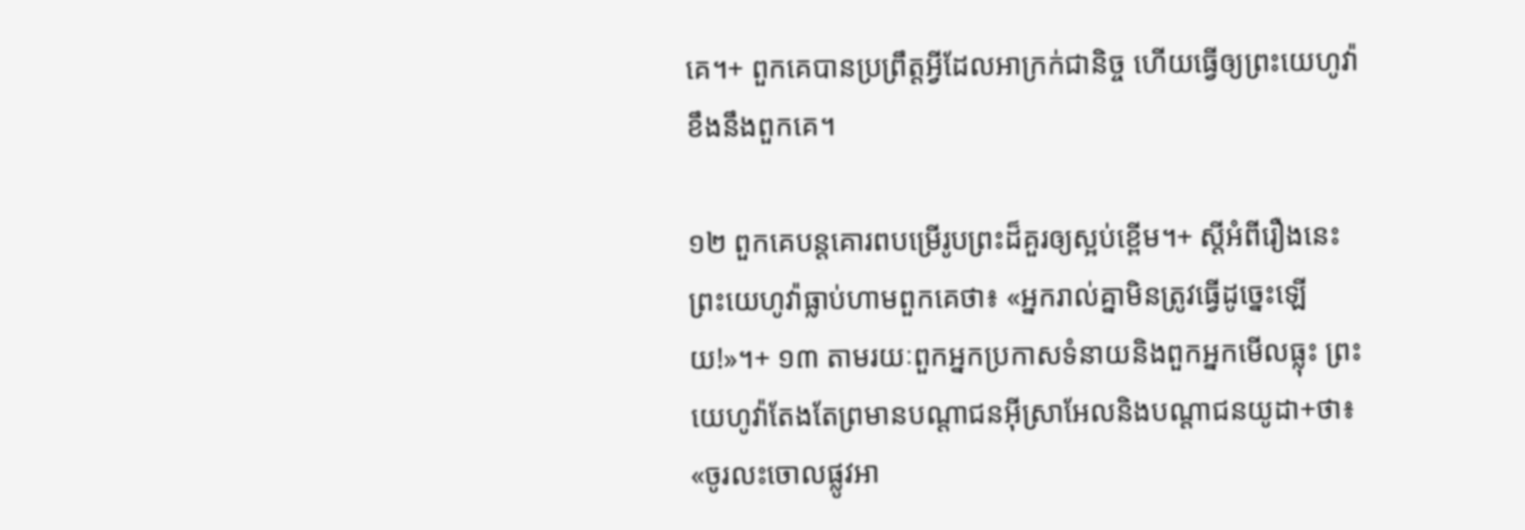គេ។+ ពួកគេបានប្រព្រឹត្តអ្វីដែលអាក្រក់ជានិច្ច ហើយធ្វើឲ្យព្រះយេហូវ៉ាខឹងនឹងពួកគេ។

១២ ពួកគេបន្តគោរពបម្រើរូបព្រះដ៏គួរឲ្យស្អប់ខ្ពើម។+ ស្ដីអំពីរឿងនេះ ព្រះយេហូវ៉ាធ្លាប់ហាមពួកគេថា៖ «អ្នករាល់គ្នាមិនត្រូវធ្វើដូច្នេះឡើយ!»។+ ១៣ តាមរយៈពួកអ្នកប្រកាសទំនាយនិងពួកអ្នកមើលធ្លុះ ព្រះយេហូវ៉ាតែងតែព្រមានបណ្ដាជនអ៊ីស្រាអែលនិងបណ្ដាជនយូដា+ថា៖ «ចូរលះចោលផ្លូវអា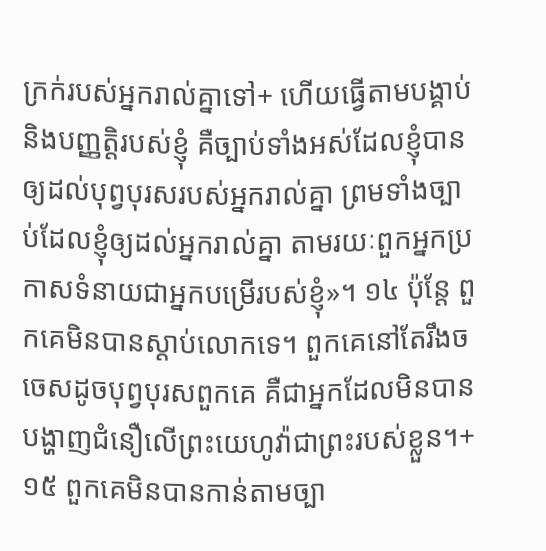ក្រក់របស់អ្នករាល់គ្នាទៅ+ ហើយធ្វើតាមបង្គាប់និងបញ្ញត្តិរបស់ខ្ញុំ គឺច្បាប់ទាំងអស់ដែលខ្ញុំបានឲ្យដល់បុព្វបុរសរបស់អ្នករាល់គ្នា ព្រមទាំងច្បាប់ដែលខ្ញុំឲ្យដល់អ្នករាល់គ្នា តាមរយៈពួកអ្នកប្រកាសទំនាយជាអ្នកបម្រើរបស់ខ្ញុំ»។ ១៤ ប៉ុន្តែ ពួកគេមិនបានស្ដាប់លោកទេ។ ពួកគេនៅតែរឹងចចេសដូចបុព្វបុរសពួកគេ គឺជាអ្នកដែលមិនបានបង្ហាញជំនឿលើព្រះយេហូវ៉ាជាព្រះរបស់ខ្លួន។+ ១៥ ពួកគេមិនបានកាន់តាមច្បា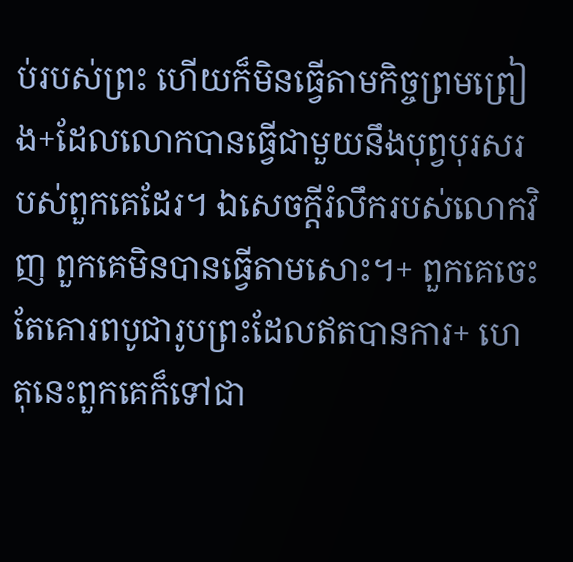ប់របស់ព្រះ ហើយក៏មិនធ្វើតាមកិច្ចព្រមព្រៀង+ដែលលោកបានធ្វើជាមួយនឹងបុព្វបុរសរបស់ពួកគេដែរ។ ឯសេចក្ដីរំលឹករបស់លោកវិញ ពួកគេមិនបានធ្វើតាមសោះ។+ ពួកគេចេះតែគោរពបូជារូបព្រះដែលឥតបានការ+ ហេតុនេះពួកគេក៏ទៅជា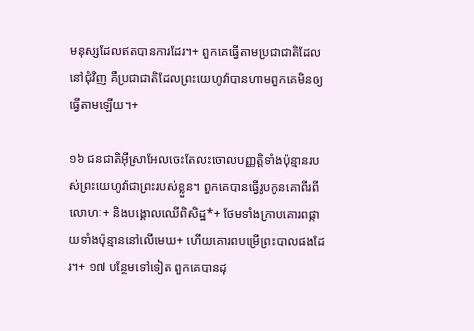មនុស្សដែលឥតបានការដែរ។+ ពួកគេធ្វើតាមប្រជាជាតិដែលនៅជុំវិញ គឺប្រជាជាតិដែលព្រះយេហូវ៉ាបានហាមពួកគេមិនឲ្យធ្វើតាមឡើយ។+

១៦ ជនជាតិអ៊ីស្រាអែលចេះតែលះចោលបញ្ញត្តិទាំងប៉ុន្មានរបស់ព្រះយេហូវ៉ាជាព្រះរបស់ខ្លួន។ ពួកគេបានធ្វើរូបកូនគោពីរពីលោហៈ+ និងបង្គោលឈើពិសិដ្ឋ*+ ថែមទាំងក្រាបគោរពផ្កាយទាំងប៉ុន្មាននៅលើមេឃ+ ហើយគោរពបម្រើព្រះបាលផងដែរ។+ ១៧ បន្ថែមទៅទៀត ពួកគេបានដុ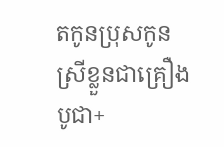តកូនប្រុសកូនស្រីខ្លួនជាគ្រឿងបូជា+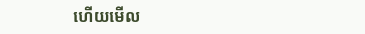ហើយមើល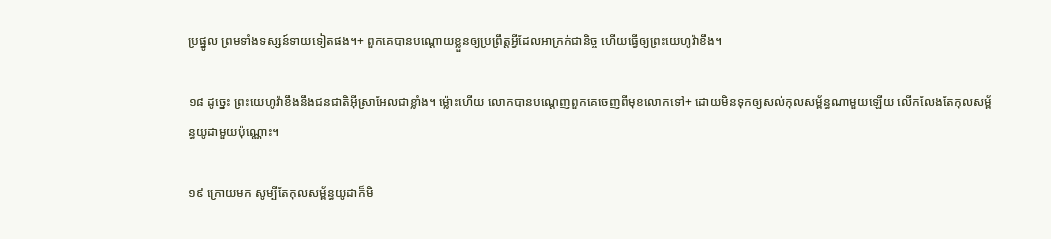ប្រផ្នូល ព្រមទាំងទស្សន៍ទាយទៀតផង។+ ពួកគេបានបណ្ដោយខ្លួនឲ្យប្រព្រឹត្តអ្វីដែលអាក្រក់ជានិច្ច ហើយធ្វើឲ្យព្រះយេហូវ៉ាខឹង។

១៨ ដូច្នេះ ព្រះយេហូវ៉ាខឹងនឹងជនជាតិអ៊ីស្រាអែលជាខ្លាំង។ ម្ល៉ោះហើយ លោកបានបណ្ដេញពួកគេចេញពីមុខលោកទៅ+ ដោយមិនទុកឲ្យសល់កុលសម្ព័ន្ធណាមួយឡើយ លើកលែងតែកុលសម្ព័ន្ធយូដាមួយប៉ុណ្ណោះ។

១៩ ក្រោយមក សូម្បីតែកុលសម្ព័ន្ធយូដាក៏មិ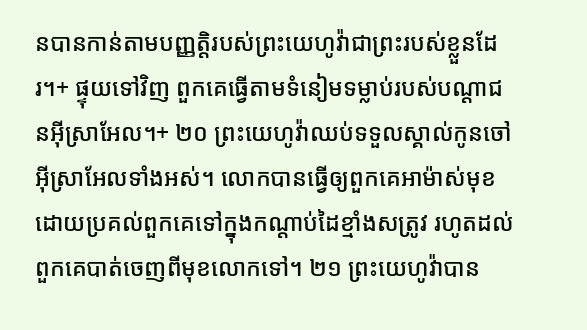នបានកាន់តាមបញ្ញត្តិរបស់ព្រះយេហូវ៉ាជាព្រះរបស់ខ្លួនដែរ។+ ផ្ទុយទៅវិញ ពួកគេធ្វើតាមទំនៀមទម្លាប់របស់បណ្ដាជនអ៊ីស្រាអែល។+ ២០ ព្រះយេហូវ៉ាឈប់ទទួលស្គាល់កូនចៅអ៊ីស្រាអែលទាំងអស់។ លោកបានធ្វើឲ្យពួកគេអាម៉ាស់មុខ ដោយប្រគល់ពួកគេទៅក្នុងកណ្ដាប់ដៃខ្មាំងសត្រូវ រហូតដល់ពួកគេបាត់ចេញពីមុខលោកទៅ។ ២១ ព្រះយេហូវ៉ាបាន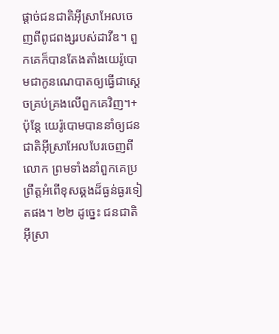ផ្ដាច់ជនជាតិអ៊ីស្រាអែលចេញពីពូជពង្សរបស់ដាវីឌ។ ពួកគេក៏បានតែងតាំងយេរ៉ូបោមជាកូនណេបាតឲ្យធ្វើជាស្ដេចគ្រប់គ្រងលើពួកគេវិញ។+ ប៉ុន្តែ យេរ៉ូបោមបាននាំឲ្យជនជាតិអ៊ីស្រាអែលបែរចេញពីលោក ព្រមទាំងនាំពួកគេប្រព្រឹត្តអំពើខុសឆ្គងដ៏ធ្ងន់ធ្ងរទៀតផង។ ២២ ដូច្នេះ ជនជាតិអ៊ីស្រា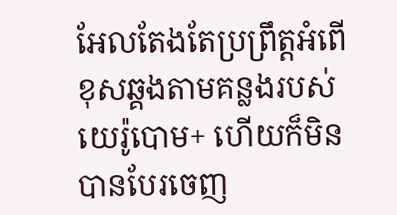អែលតែងតែប្រព្រឹត្តអំពើខុសឆ្គងតាមគន្លងរបស់យេរ៉ូបោម+ ហើយក៏មិនបានបែរចេញ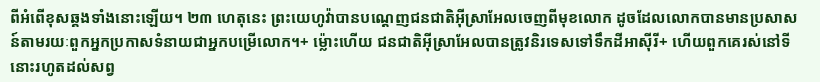ពីអំពើខុសឆ្គងទាំងនោះឡើយ។ ២៣ ហេតុនេះ ព្រះយេហូវ៉ាបានបណ្ដេញជនជាតិអ៊ីស្រាអែលចេញពីមុខលោក ដូចដែលលោកបានមានប្រសាសន៍តាមរយៈពួកអ្នកប្រកាសទំនាយជាអ្នកបម្រើលោក។+ ម្ល៉ោះហើយ ជនជាតិអ៊ីស្រាអែលបានត្រូវនិរទេសទៅទឹកដីអាស៊ីរី+ ហើយពួកគេរស់នៅទីនោះរហូតដល់សព្វ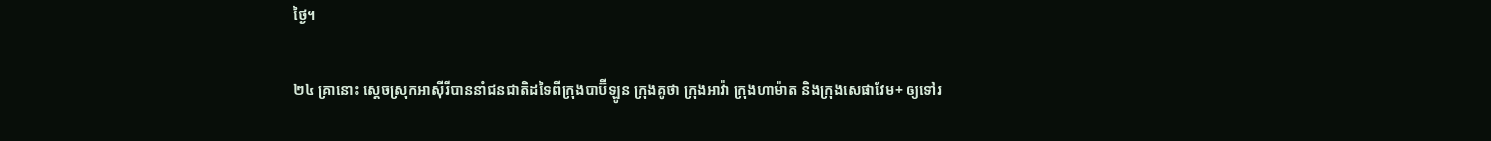ថ្ងៃ។

២៤ គ្រានោះ ស្ដេចស្រុកអាស៊ីរីបាននាំជនជាតិដទៃពីក្រុងបាប៊ីឡូន ក្រុងគូថា ក្រុងអាវ៉ា ក្រុងហាម៉ាត និងក្រុងសេផាវែម+ ឲ្យទៅរ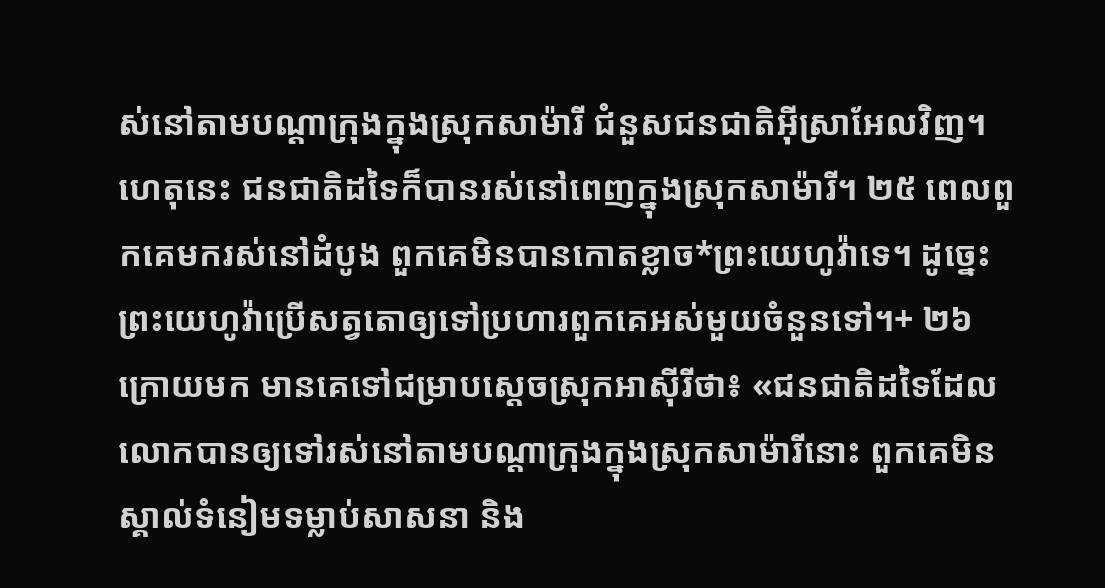ស់នៅតាមបណ្ដាក្រុងក្នុងស្រុកសាម៉ារី ជំនួសជនជាតិអ៊ីស្រាអែលវិញ។ ហេតុនេះ ជនជាតិដទៃក៏បានរស់នៅពេញក្នុងស្រុកសាម៉ារី។ ២៥ ពេលពួកគេមករស់នៅដំបូង ពួកគេមិនបានកោតខ្លាច*ព្រះយេហូវ៉ាទេ។ ដូច្នេះ ព្រះយេហូវ៉ាប្រើសត្វតោឲ្យទៅប្រហារពួកគេអស់មួយចំនួនទៅ។+ ២៦ ក្រោយមក មានគេទៅជម្រាបស្ដេចស្រុកអាស៊ីរីថា៖ «ជនជាតិដទៃដែលលោកបានឲ្យទៅរស់នៅតាមបណ្ដាក្រុងក្នុងស្រុកសាម៉ារីនោះ ពួកគេមិនស្គាល់ទំនៀមទម្លាប់សាសនា និង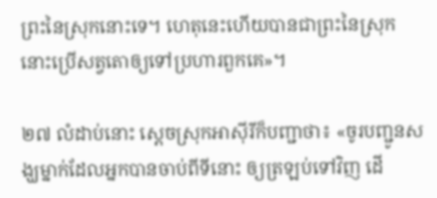ព្រះនៃស្រុកនោះទេ។ ហេតុនេះហើយបានជាព្រះនៃស្រុកនោះប្រើសត្វតោឲ្យទៅប្រហារពួកគេ»។

២៧ លំដាប់នោះ ស្ដេចស្រុកអាស៊ីរីក៏បញ្ជាថា៖ «ចូរបញ្ជូនសង្ឃម្នាក់ដែលអ្នកបានចាប់ពីទីនោះ ឲ្យត្រឡប់ទៅវិញ ដើ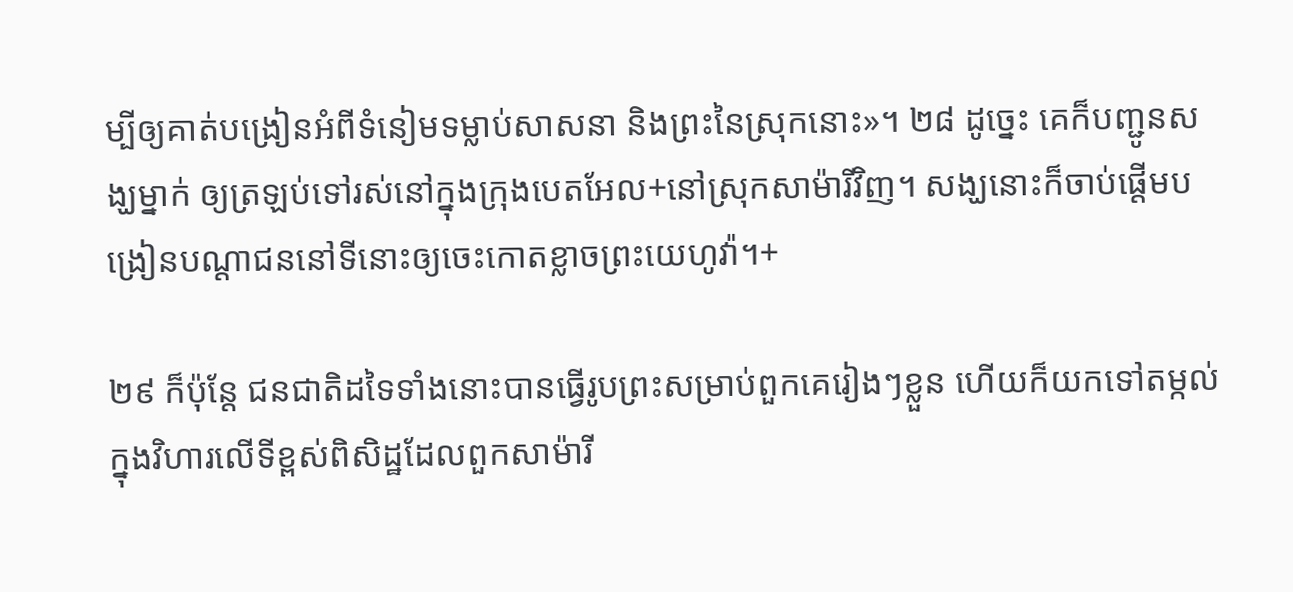ម្បីឲ្យគាត់បង្រៀនអំពីទំនៀមទម្លាប់សាសនា និងព្រះនៃស្រុកនោះ»។ ២៨ ដូច្នេះ គេក៏បញ្ជូនសង្ឃម្នាក់ ឲ្យត្រឡប់ទៅរស់នៅក្នុងក្រុងបេតអែល+នៅស្រុកសាម៉ារីវិញ។ សង្ឃនោះក៏ចាប់ផ្ដើមបង្រៀនបណ្ដាជននៅទីនោះឲ្យចេះកោតខ្លាចព្រះយេហូវ៉ា។+

២៩ ក៏ប៉ុន្តែ ជនជាតិដទៃទាំងនោះបានធ្វើរូបព្រះសម្រាប់ពួកគេរៀងៗខ្លួន ហើយក៏យកទៅតម្កល់ក្នុងវិហារលើទីខ្ពស់ពិសិដ្ឋដែលពួកសាម៉ារី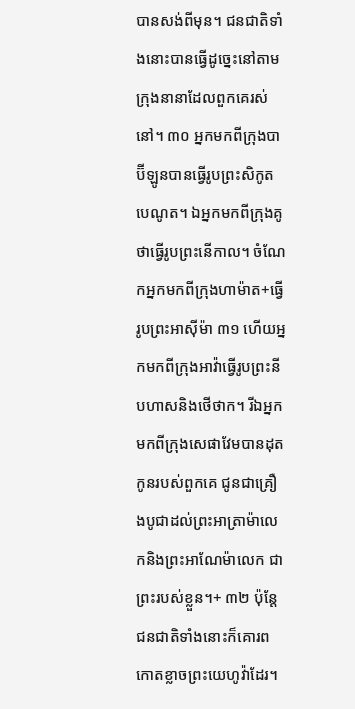បានសង់ពីមុន។ ជនជាតិទាំងនោះបានធ្វើដូច្នេះនៅតាមក្រុងនានាដែលពួកគេរស់នៅ។ ៣០ អ្នកមកពីក្រុងបាប៊ីឡូនបានធ្វើរូបព្រះសិកូតបេណូត។ ឯអ្នកមកពីក្រុងគូថាធ្វើរូបព្រះនើកាល។ ចំណែកអ្នកមកពីក្រុងហាម៉ាត+ធ្វើរូបព្រះអាស៊ីម៉ា ៣១ ហើយអ្នកមកពីក្រុងអាវ៉ាធ្វើរូបព្រះនីបហាសនិងថើថាក។ រីឯអ្នកមកពីក្រុងសេផាវែមបានដុតកូនរបស់ពួកគេ ជូនជាគ្រឿងបូជាដល់ព្រះអាត្រាម៉ាលេកនិងព្រះអាណែម៉ាលេក ជាព្រះរបស់ខ្លួន។+ ៣២ ប៉ុន្តែ ជនជាតិទាំងនោះក៏គោរពកោតខ្លាចព្រះយេហូវ៉ាដែរ។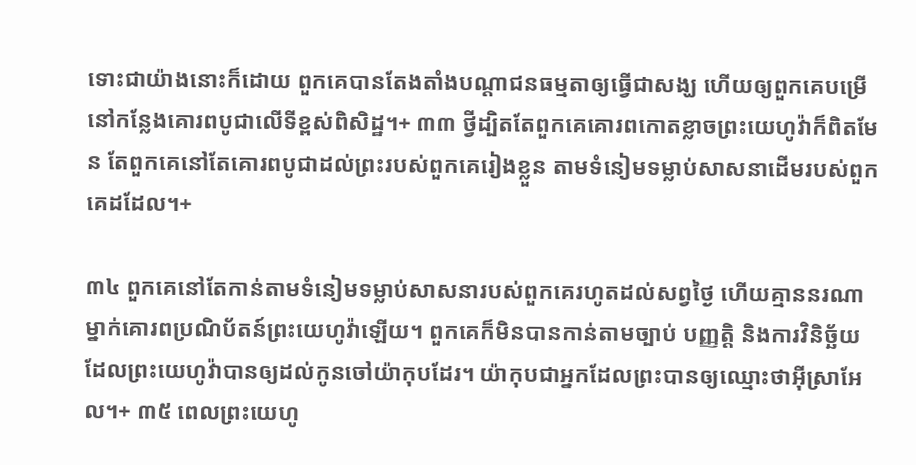ទោះជាយ៉ាងនោះក៏ដោយ ពួកគេបានតែងតាំងបណ្ដាជនធម្មតាឲ្យធ្វើជាសង្ឃ ហើយឲ្យពួកគេបម្រើនៅកន្លែងគោរពបូជាលើទីខ្ពស់ពិសិដ្ឋ។+ ៣៣ ថ្វីដ្បិតតែពួកគេគោរពកោតខ្លាចព្រះយេហូវ៉ាក៏ពិតមែន តែពួកគេនៅតែគោរពបូជាដល់ព្រះរបស់ពួកគេរៀងខ្លួន តាមទំនៀមទម្លាប់សាសនាដើមរបស់ពួកគេដដែល។+

៣៤ ពួកគេនៅតែកាន់តាមទំនៀមទម្លាប់សាសនារបស់ពួកគេរហូតដល់សព្វថ្ងៃ ហើយគ្មាននរណាម្នាក់គោរពប្រណិប័តន៍ព្រះយេហូវ៉ាឡើយ។ ពួកគេក៏មិនបានកាន់តាមច្បាប់ បញ្ញត្តិ និងការវិនិច្ឆ័យ ដែលព្រះយេហូវ៉ាបានឲ្យដល់កូនចៅយ៉ាកុបដែរ។ យ៉ាកុបជាអ្នកដែលព្រះបានឲ្យឈ្មោះថាអ៊ីស្រាអែល។+ ៣៥ ពេលព្រះយេហូ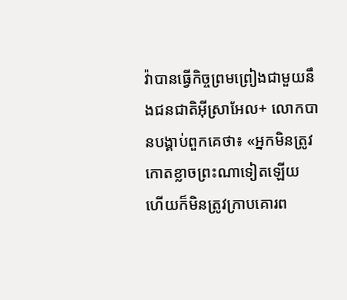វ៉ាបានធ្វើកិច្ចព្រមព្រៀងជាមួយនឹងជនជាតិអ៊ីស្រាអែល+ លោកបានបង្គាប់ពួកគេថា៖ «អ្នកមិនត្រូវកោតខ្លាចព្រះណាទៀតឡើយ ហើយក៏មិនត្រូវក្រាបគោរព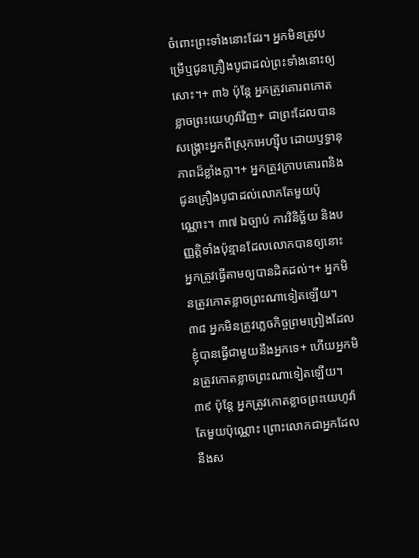ចំពោះព្រះទាំងនោះដែរ។ អ្នកមិនត្រូវបម្រើឬជូនគ្រឿងបូជាដល់ព្រះទាំងនោះឲ្យសោះ។+ ៣៦ ប៉ុន្តែ អ្នកត្រូវគោរពកោតខ្លាចព្រះយេហូវ៉ាវិញ+ ជាព្រះដែលបានសង្គ្រោះអ្នកពីស្រុកអេហ្ស៊ីប ដោយឫទ្ធានុភាពដ៏ខ្លាំងក្លា។+ អ្នកត្រូវក្រាបគោរពនិងជូនគ្រឿងបូជាដល់លោកតែមួយប៉ុណ្ណោះ។ ៣៧ ឯច្បាប់ ការវិនិច្ឆ័យ និងបញ្ញត្តិទាំងប៉ុន្មានដែលលោកបានឲ្យនោះ អ្នកត្រូវធ្វើតាមឲ្យបានដិតដល់។+ អ្នកមិនត្រូវកោតខ្លាចព្រះណាទៀតឡើយ។ ៣៨ អ្នកមិនត្រូវភ្លេចកិច្ចព្រមព្រៀងដែលខ្ញុំបានធ្វើជាមួយនឹងអ្នកទេ+ ហើយអ្នកមិនត្រូវកោតខ្លាចព្រះណាទៀតឡើយ។ ៣៩ ប៉ុន្តែ អ្នកត្រូវកោតខ្លាចព្រះយេហូវ៉ាតែមួយប៉ុណ្ណោះ ព្រោះលោកជាអ្នកដែលនឹងស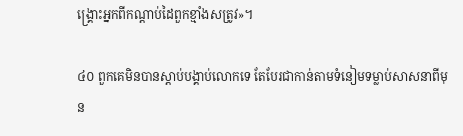ង្គ្រោះអ្នកពីកណ្ដាប់ដៃពួកខ្មាំងសត្រូវ»។

៤០ ពួកគេមិនបានស្ដាប់បង្គាប់លោកទេ តែបែរជាកាន់តាមទំនៀមទម្លាប់សាសនាពីមុន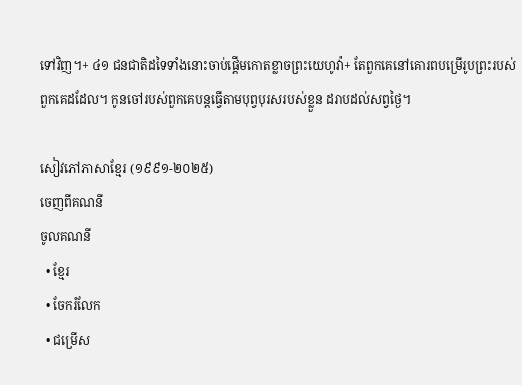ទៅវិញ។+ ៤១ ជនជាតិដទៃទាំងនោះចាប់ផ្ដើមកោតខ្លាចព្រះយេហូវ៉ា+ តែពួកគេនៅគោរពបម្រើរូបព្រះរបស់ពួកគេដដែល។ កូនចៅរបស់ពួកគេបន្តធ្វើតាមបុព្វបុរសរបស់ខ្លួន ដរាបដល់សព្វថ្ងៃ។

សៀវភៅភាសាខ្មែរ (១៩៩១-២០២៥)
ចេញពីគណនី
ចូលគណនី
  • ខ្មែរ
  • ចែករំលែក
  • ជម្រើស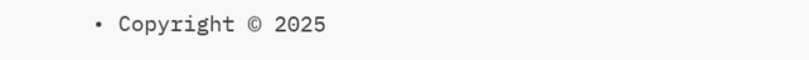• Copyright © 2025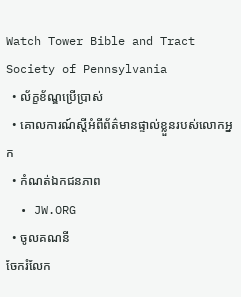Watch Tower Bible and Tract Society of Pennsylvania
  • ល័ក្ខខ័ណ្ឌប្រើប្រាស់
  • គោលការណ៍ស្ដីអំពីព័ត៌មានផ្ទាល់ខ្លួនរបស់លោកអ្នក
  • កំណត់ឯកជនភាព
  • JW.ORG
  • ចូលគណនី
ចែករំលែក